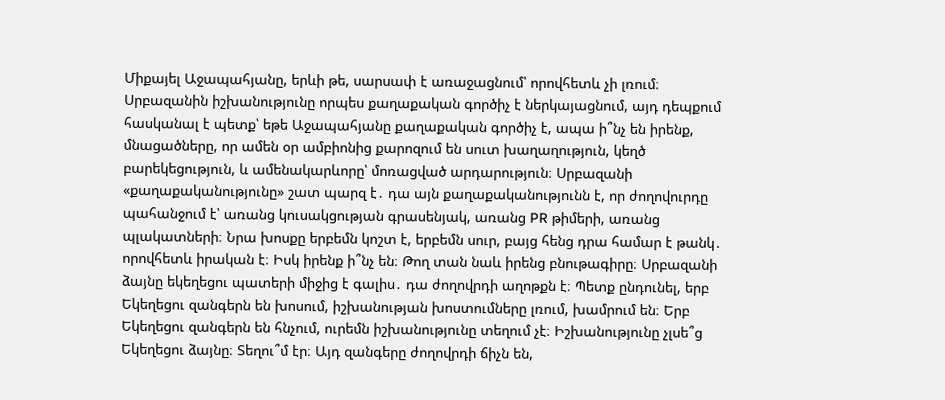Միքայել Աջապահյանը, երևի թե, սարսափ է առաջացնում՝ որովհետև չի լռում։ Սրբազանին իշխանությունը որպես քաղաքական գործիչ է ներկայացնում, այդ դեպքում հասկանալ է պետք՝ եթե Աջապահյանը քաղաքական գործիչ է, ապա ի՞նչ են իրենք, մնացածները, որ ամեն օր ամբիոնից քարոզում են սուտ խաղաղություն, կեղծ բարեկեցություն, և ամենակարևորը՝ մոռացված արդարություն։ Սրբազանի «քաղաքականությունը» շատ պարզ է․ դա այն քաղաքականությունն է, որ ժողովուրդը պահանջում է՝ առանց կուսակցության գրասենյակ, առանց PR թիմերի, առանց պլակատների։ Նրա խոսքը երբեմն կոշտ է, երբեմն սուր, բայց հենց դրա համար է թանկ․ որովհետև իրական է։ Իսկ իրենք ի՞նչ են։ Թող տան նաև իրենց բնութագիրը։ Սրբազանի ձայնը եկեղեցու պատերի միջից է գալիս․ դա ժողովրդի աղոթքն է։ Պետք ընդունել, երբ Եկեղեցու զանգերն են խոսում, իշխանության խոստումները լռում, խամրում են։ Երբ Եկեղեցու զանգերն են հնչում, ուրեմն իշխանությունը տեղում չէ։ Իշխանությունը չլսե՞ց Եկեղեցու ձայնը։ Տեղու՞մ էր։ Այդ զանգերը ժողովրդի ճիչն են,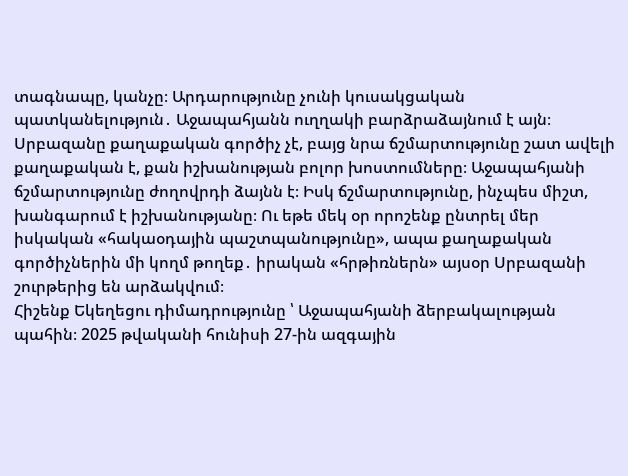տագնապը, կանչը։ Արդարությունը չունի կուսակցական պատկանելություն․ Աջապահյանն ուղղակի բարձրաձայնում է այն։ Սրբազանը քաղաքական գործիչ չէ, բայց նրա ճշմարտությունը շատ ավելի քաղաքական է, քան իշխանության բոլոր խոստումները։ Աջապահյանի ճշմարտությունը ժողովրդի ձայնն է։ Իսկ ճշմարտությունը, ինչպես միշտ, խանգարում է իշխանությանը։ Ու եթե մեկ օր որոշենք ընտրել մեր իսկական «հակաօդային պաշտպանությունը», ապա քաղաքական գործիչներին մի կողմ թողեք․ իրական «հրթիռներն» այսօր Սրբազանի շուրթերից են արձակվում։
Հիշենք Եկեղեցու դիմադրությունը ՝ Աջապահյանի ձերբակալության պահին։ 2025 թվականի հունիսի 27-ին ազգային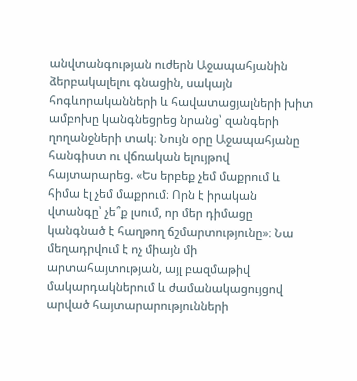անվտանգության ուժերն Աջապահյանին ձերբակալելու գնացին, սակայն հոգևորականների և հավատացյալների խիտ ամբոխը կանգնեցրեց նրանց՝ զանգերի ղողանջների տակ։ Նույն օրը Աջապահյանը հանգիստ ու վճռական ելույթով հայտարարեց. «Ես երբեք չեմ մաքրում և հիմա էլ չեմ մաքրում։ Որն է իրական վտանգը՝ չե՞ք լսում, որ մեր դիմացը կանգնած է հաղթող ճշմարտությունը»։ Նա մեղադրվում է ոչ միայն մի արտահայտության, այլ բազմաթիվ մակարդակներում և ժամանակացույցով արված հայտարարությունների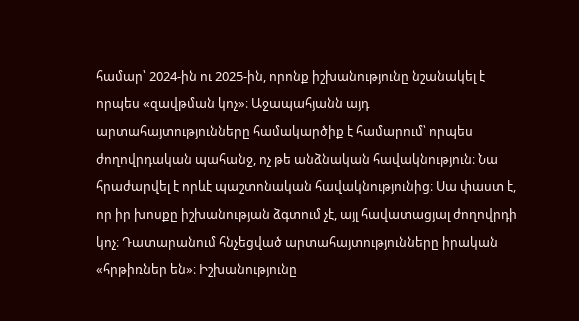համար՝ 2024-ին ու 2025-ին, որոնք իշխանությունը նշանակել է որպես «զավթման կոչ»։ Աջապահյանն այդ արտահայտությունները համակարծիք է համարում՝ որպես ժողովրդական պահանջ, ոչ թե անձնական հավակնություն։ Նա հրաժարվել է որևէ պաշտոնական հավակնությունից։ Սա փաստ է, որ իր խոսքը իշխանության ձգտում չէ, այլ հավատացյալ ժողովրդի կոչ։ Դատարանում հնչեցված արտահայտությունները իրական «հրթիռներ են»։ Իշխանությունը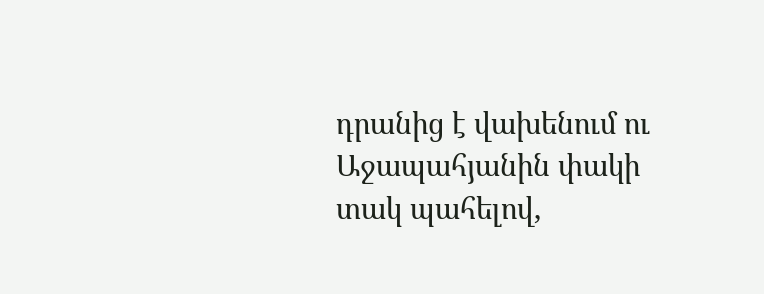դրանից է վախենում ու Աջապահյանին փակի տակ պահելով,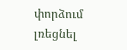փորձում լռեցնել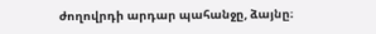ժողովրդի արդար պահանջը, ձայնը։